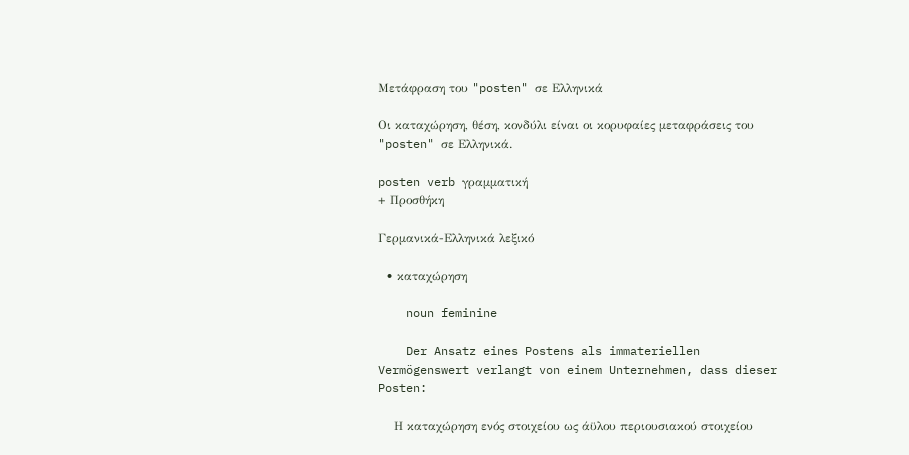Μετάφραση του "posten" σε Ελληνικά

Οι καταχώρηση, θέση, κονδύλι είναι οι κορυφαίες μεταφράσεις του "posten" σε Ελληνικά.

posten verb γραμματική
+ Προσθήκη

Γερμανικά-Ελληνικά λεξικό

  • καταχώρηση

    noun feminine

    Der Ansatz eines Postens als immateriellen Vermögenswert verlangt von einem Unternehmen, dass dieser Posten:

    Η καταχώρηση ενός στοιχείου ως άϋλου περιουσιακού στοιχείου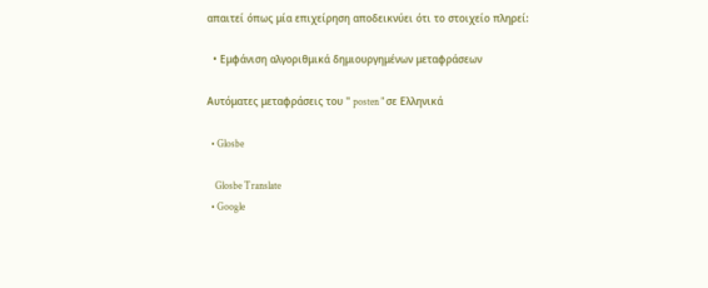απαιτεί όπως μία επιχείρηση αποδεικνύει ότι το στοιχείο πληρεί:

  • Εμφάνιση αλγοριθμικά δημιουργημένων μεταφράσεων

Αυτόματες μεταφράσεις του " posten " σε Ελληνικά

  • Glosbe

    Glosbe Translate
  • Google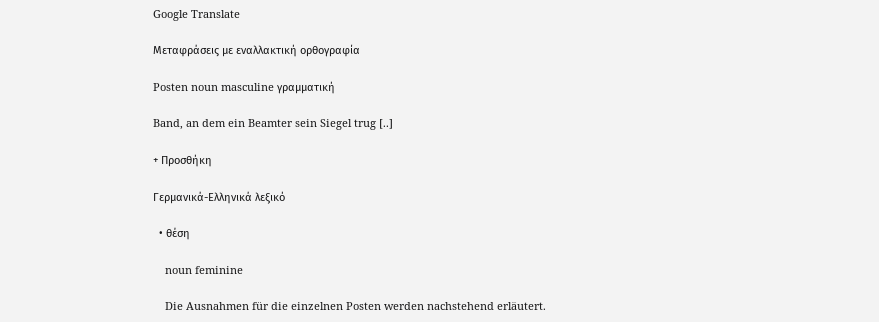Google Translate

Μεταφράσεις με εναλλακτική ορθογραφία

Posten noun masculine γραμματική

Band, an dem ein Beamter sein Siegel trug [..]

+ Προσθήκη

Γερμανικά-Ελληνικά λεξικό

  • θέση

    noun feminine

    Die Ausnahmen für die einzelnen Posten werden nachstehend erläutert.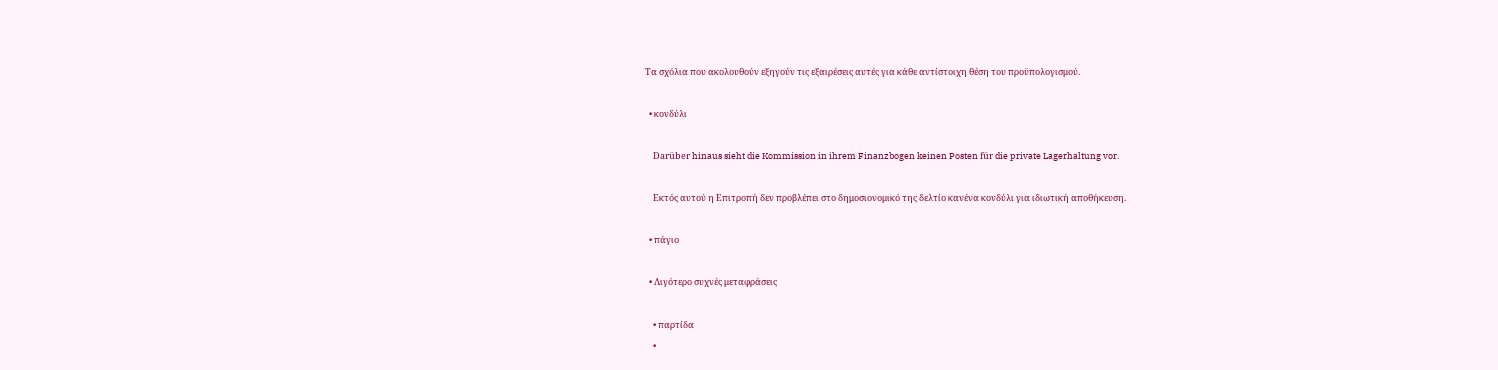Τα σχόλια που ακολουθούν εξηγούν τις εξαιρέσεις αυτές για κάθε αντίστοιχη θέση του προϋπολογισμού.

  • κονδύλι

    Darüber hinaus sieht die Kommission in ihrem Finanzbogen keinen Posten für die private Lagerhaltung vor.

    Εκτός αυτού η Επιτροπή δεν προβλέπει στο δημοσιονομικό της δελτίο κανένα κονδύλι για ιδιωτική αποθήκευση.

  • πάγιο

  • Λιγότερο συχνές μεταφράσεις

    • παρτίδα
    •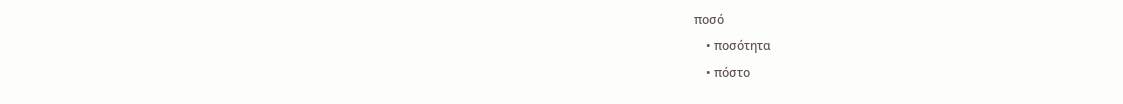ποσό
    • ποσότητα
    • πόστο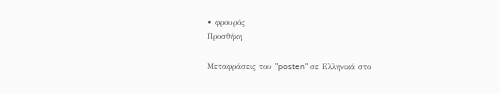• φρουρός
Προσθήκη

Μεταφράσεις του "posten" σε Ελληνικά στο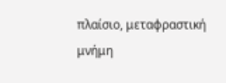πλαίσιο, μεταφραστική μνήμη